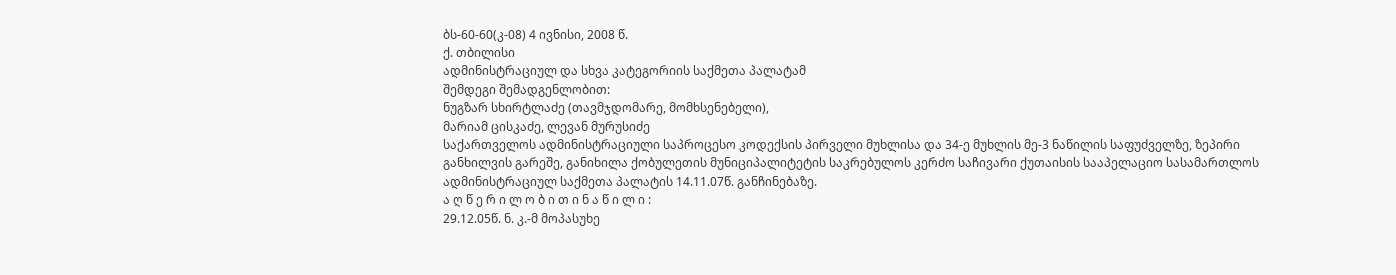ბს-60-60(კ-08) 4 ივნისი, 2008 წ.
ქ. თბილისი
ადმინისტრაციულ და სხვა კატეგორიის საქმეთა პალატამ
შემდეგი შემადგენლობით:
ნუგზარ სხირტლაძე (თავმჯდომარე, მომხსენებელი),
მარიამ ცისკაძე, ლევან მურუსიძე
საქართველოს ადმინისტრაციული საპროცესო კოდექსის პირველი მუხლისა და 34-ე მუხლის მე-3 ნაწილის საფუძველზე, ზეპირი განხილვის გარეშე, განიხილა ქობულეთის მუნიციპალიტეტის საკრებულოს კერძო საჩივარი ქუთაისის სააპელაციო სასამართლოს ადმინისტრაციულ საქმეთა პალატის 14.11.07წ. განჩინებაზე.
ა ღ წ ე რ ი ლ ო ბ ი თ ი ნ ა წ ი ლ ი :
29.12.05წ. ნ. კ.-მ მოპასუხე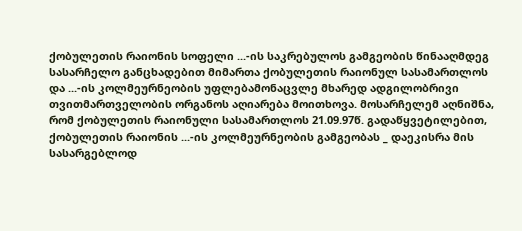ქობულეთის რაიონის სოფელი ...-ის საკრებულოს გამგეობის წინააღმდეგ სასარჩელო განცხადებით მიმართა ქობულეთის რაიონულ სასამართლოს და ...-ის კოლმეურნეობის უფლებამონაცვლე მხარედ ადგილობრივი თვითმართველობის ორგანოს აღიარება მოითხოვა. მოსარჩელემ აღნიშნა, რომ ქობულეთის რაიონული სასამართლოს 21.09.97წ. გადაწყვეტილებით, ქობულეთის რაიონის ...-ის კოლმეურნეობის გამგეობას _ დაეკისრა მის სასარგებლოდ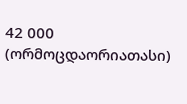42 000 (ორმოცდაორიათასი)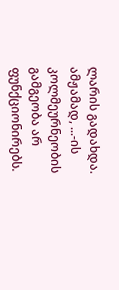ლარის გადახდა. ამჟამად, ...-ის კოლმეურნეობის გამგეობა არ ფუნქციონირებს.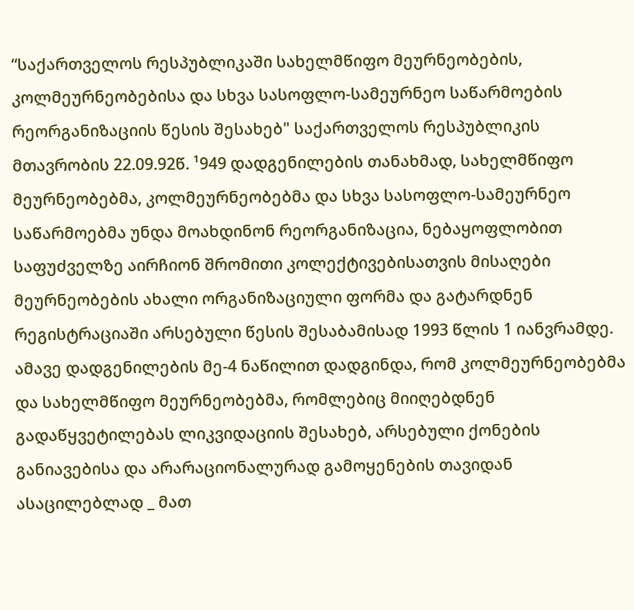“საქართველოს რესპუბლიკაში სახელმწიფო მეურნეობების, კოლმეურნეობებისა და სხვა სასოფლო-სამეურნეო საწარმოების რეორგანიზაციის წესის შესახებ" საქართველოს რესპუბლიკის მთავრობის 22.09.92წ. ¹949 დადგენილების თანახმად, სახელმწიფო მეურნეობებმა, კოლმეურნეობებმა და სხვა სასოფლო-სამეურნეო საწარმოებმა უნდა მოახდინონ რეორგანიზაცია, ნებაყოფლობით საფუძველზე აირჩიონ შრომითი კოლექტივებისათვის მისაღები მეურნეობების ახალი ორგანიზაციული ფორმა და გატარდნენ რეგისტრაციაში არსებული წესის შესაბამისად 1993 წლის 1 იანვრამდე. ამავე დადგენილების მე-4 ნაწილით დადგინდა, რომ კოლმეურნეობებმა და სახელმწიფო მეურნეობებმა, რომლებიც მიიღებდნენ გადაწყვეტილებას ლიკვიდაციის შესახებ, არსებული ქონების განიავებისა და არარაციონალურად გამოყენების თავიდან ასაცილებლად _ მათ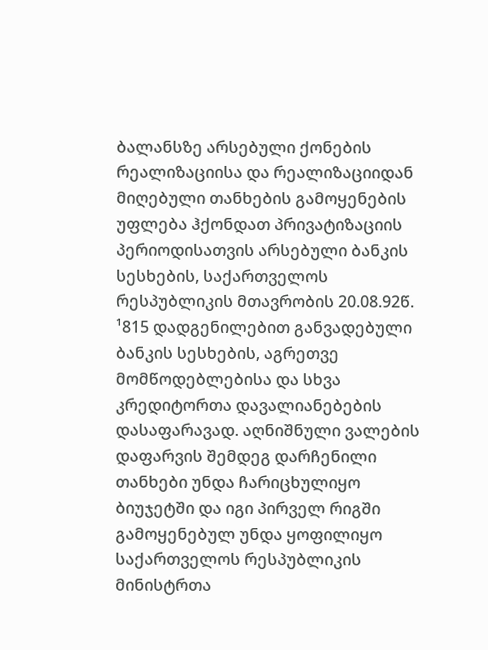ბალანსზე არსებული ქონების რეალიზაციისა და რეალიზაციიდან მიღებული თანხების გამოყენების უფლება ჰქონდათ პრივატიზაციის პერიოდისათვის არსებული ბანკის სესხების, საქართველოს რესპუბლიკის მთავრობის 20.08.92წ. ¹815 დადგენილებით განვადებული ბანკის სესხების, აგრეთვე მომწოდებლებისა და სხვა კრედიტორთა დავალიანებების დასაფარავად. აღნიშნული ვალების დაფარვის შემდეგ დარჩენილი თანხები უნდა ჩარიცხულიყო ბიუჯეტში და იგი პირველ რიგში გამოყენებულ უნდა ყოფილიყო საქართველოს რესპუბლიკის მინისტრთა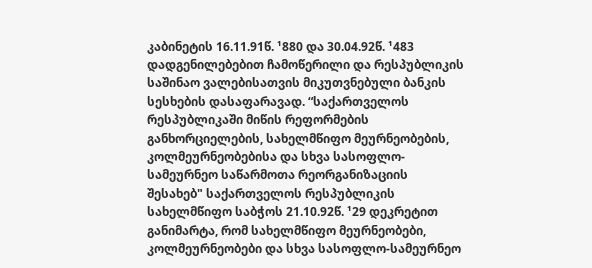კაბინეტის 16.11.91წ. ¹880 და 30.04.92წ. ¹483 დადგენილებებით ჩამოწერილი და რესპუბლიკის საშინაო ვალებისათვის მიკუთვნებული ბანკის სესხების დასაფარავად. “საქართველოს რესპუბლიკაში მიწის რეფორმების განხორციელების, სახელმწიფო მეურნეობების, კოლმეურნეობებისა და სხვა სასოფლო-სამეურნეო საწარმოთა რეორგანიზაციის შესახებ" საქართველოს რესპუბლიკის სახელმწიფო საბჭოს 21.10.92წ. ¹29 დეკრეტით განიმარტა, რომ სახელმწიფო მეურნეობები, კოლმეურნეობები და სხვა სასოფლო-სამეურნეო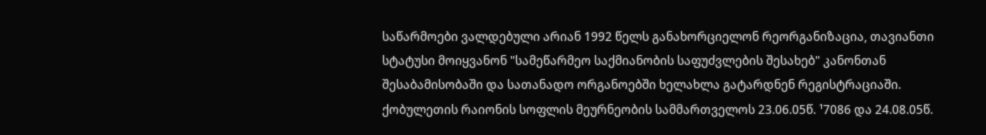საწარმოები ვალდებული არიან 1992 წელს განახორციელონ რეორგანიზაცია, თავიანთი სტატუსი მოიყვანონ "სამეწარმეო საქმიანობის საფუძვლების შესახებ" კანონთან შესაბამისობაში და სათანადო ორგანოებში ხელახლა გატარდნენ რეგისტრაციაში. ქობულეთის რაიონის სოფლის მეურნეობის სამმართველოს 23.06.05წ. ¹7086 და 24.08.05წ.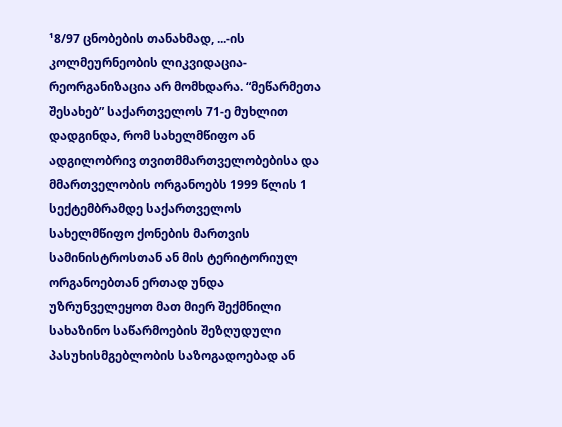¹8/97 ცნობების თანახმად, ...-ის კოლმეურნეობის ლიკვიდაცია-რეორგანიზაცია არ მომხდარა. “მეწარმეთა შესახებ” საქართველოს 71-ე მუხლით დადგინდა, რომ სახელმწიფო ან ადგილობრივ თვითმმართველობებისა და მმართველობის ორგანოებს 1999 წლის 1 სექტემბრამდე საქართველოს სახელმწიფო ქონების მართვის სამინისტროსთან ან მის ტერიტორიულ ორგანოებთან ერთად უნდა უზრუნველეყოთ მათ მიერ შექმნილი სახაზინო საწარმოების შეზღუდული პასუხისმგებლობის საზოგადოებად ან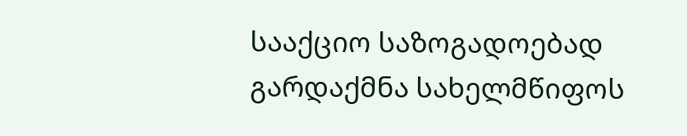სააქციო საზოგადოებად გარდაქმნა სახელმწიფოს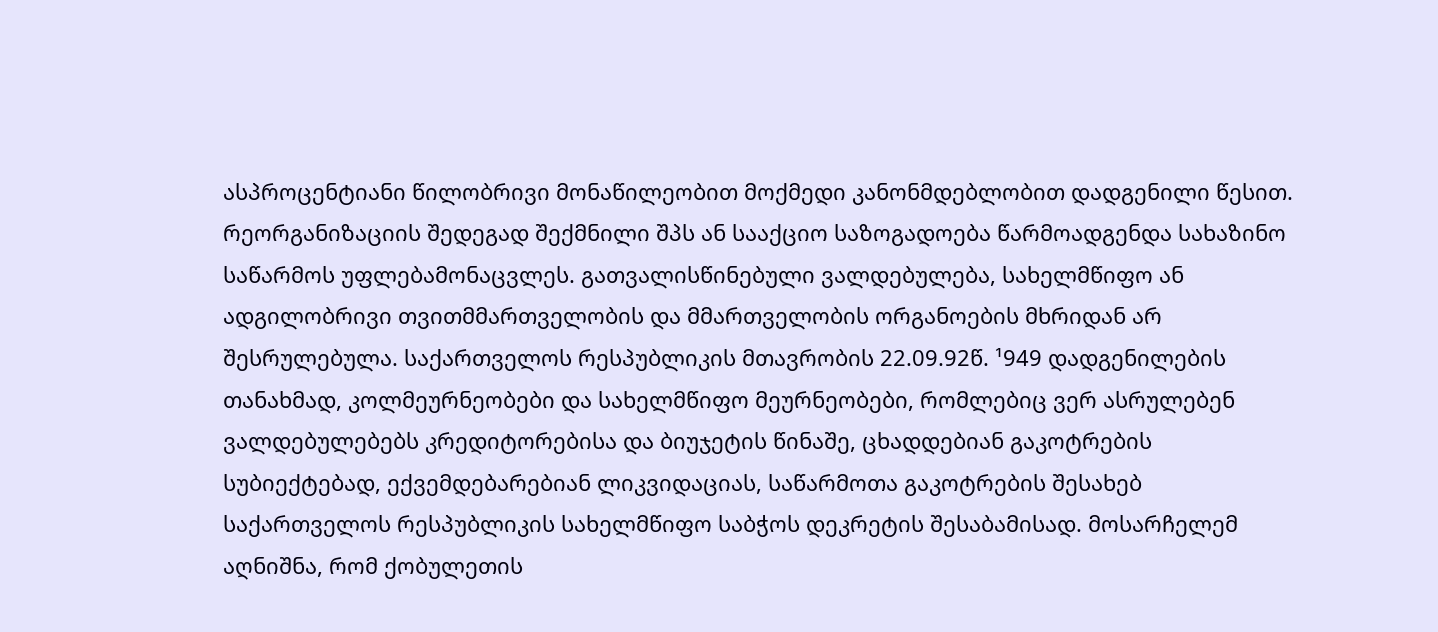ასპროცენტიანი წილობრივი მონაწილეობით მოქმედი კანონმდებლობით დადგენილი წესით. რეორგანიზაციის შედეგად შექმნილი შპს ან სააქციო საზოგადოება წარმოადგენდა სახაზინო საწარმოს უფლებამონაცვლეს. გათვალისწინებული ვალდებულება, სახელმწიფო ან ადგილობრივი თვითმმართველობის და მმართველობის ორგანოების მხრიდან არ შესრულებულა. საქართველოს რესპუბლიკის მთავრობის 22.09.92წ. ¹949 დადგენილების თანახმად, კოლმეურნეობები და სახელმწიფო მეურნეობები, რომლებიც ვერ ასრულებენ ვალდებულებებს კრედიტორებისა და ბიუჯეტის წინაშე, ცხადდებიან გაკოტრების სუბიექტებად, ექვემდებარებიან ლიკვიდაციას, საწარმოთა გაკოტრების შესახებ საქართველოს რესპუბლიკის სახელმწიფო საბჭოს დეკრეტის შესაბამისად. მოსარჩელემ აღნიშნა, რომ ქობულეთის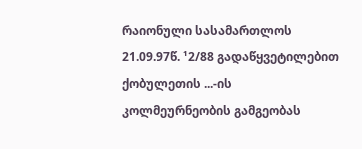რაიონული სასამართლოს 21.09.97წ. ¹2/88 გადაწყვეტილებით ქობულეთის ...-ის კოლმეურნეობის გამგეობას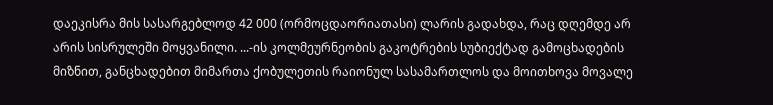დაეკისრა მის სასარგებლოდ 42 000 (ორმოცდაორიათასი) ლარის გადახდა, რაც დღემდე არ არის სისრულეში მოყვანილი. ...-ის კოლმეურნეობის გაკოტრების სუბიექტად გამოცხადების მიზნით, განცხადებით მიმართა ქობულეთის რაიონულ სასამართლოს და მოითხოვა მოვალე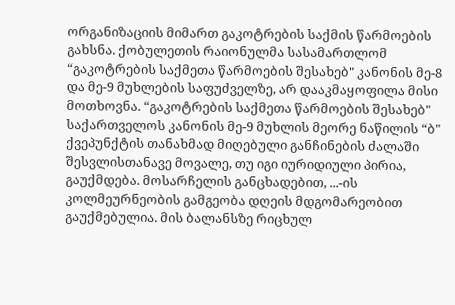ორგანიზაციის მიმართ გაკოტრების საქმის წარმოების გახსნა. ქობულეთის რაიონულმა სასამართლომ “გაკოტრების საქმეთა წარმოების შესახებ" კანონის მე-8 და მე-9 მუხლების საფუძველზე, არ დააკმაყოფილა მისი მოთხოვნა. “გაკოტრების საქმეთა წარმოების შესახებ" საქართველოს კანონის მე-9 მუხლის მეორე ნაწილის “ბ" ქვეპუნქტის თანახმად მიღებული განჩინების ძალაში შესვლისთანავე მოვალე, თუ იგი იურიდიული პირია, გაუქმდება. მოსარჩელის განცხადებით, ...-ის კოლმეურნეობის გამგეობა დღეის მდგომარეობით გაუქმებულია. მის ბალანსზე რიცხულ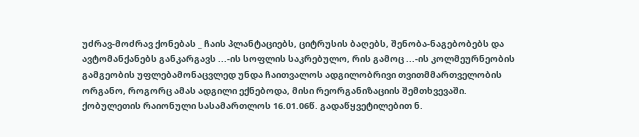უძრავ-მოძრავ ქონებას _ ჩაის პლანტაციებს, ციტრუსის ბაღებს, შენობა-ნაგებობებს და ავტომანქანებს განკარგავს ...-ის სოფლის საკრებულო, რის გამოც ...-ის კოლმეურნეობის გამგეობის უფლებამონაცვლედ უნდა ჩაითვალოს ადგილობრივი თვითმმართველობის ორგანო, როგორც ამას ადგილი ექნებოდა, მისი რეორგანიზაციის შემთხვევაში.
ქობულეთის რაიონული სასამართლოს 16.01.06წ. გადაწყვეტილებით ნ.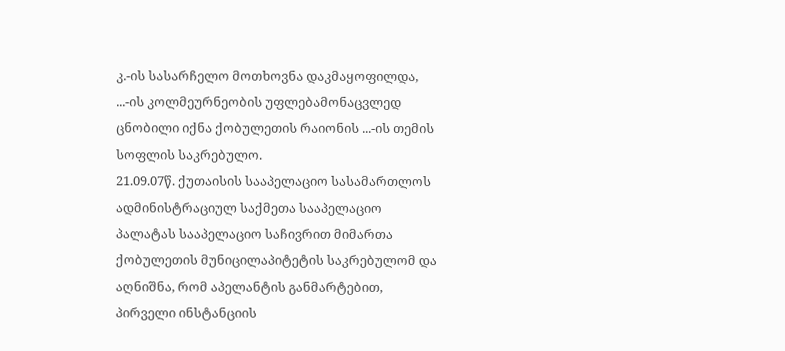კ.-ის სასარჩელო მოთხოვნა დაკმაყოფილდა, ...-ის კოლმეურნეობის უფლებამონაცვლედ ცნობილი იქნა ქობულეთის რაიონის ...-ის თემის სოფლის საკრებულო.
21.09.07წ. ქუთაისის სააპელაციო სასამართლოს ადმინისტრაციულ საქმეთა სააპელაციო პალატას სააპელაციო საჩივრით მიმართა ქობულეთის მუნიცილაპიტეტის საკრებულომ და აღნიშნა, რომ აპელანტის განმარტებით, პირველი ინსტანციის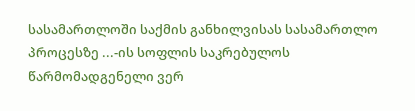სასამართლოში საქმის განხილვისას სასამართლო პროცესზე ...-ის სოფლის საკრებულოს წარმომადგენელი ვერ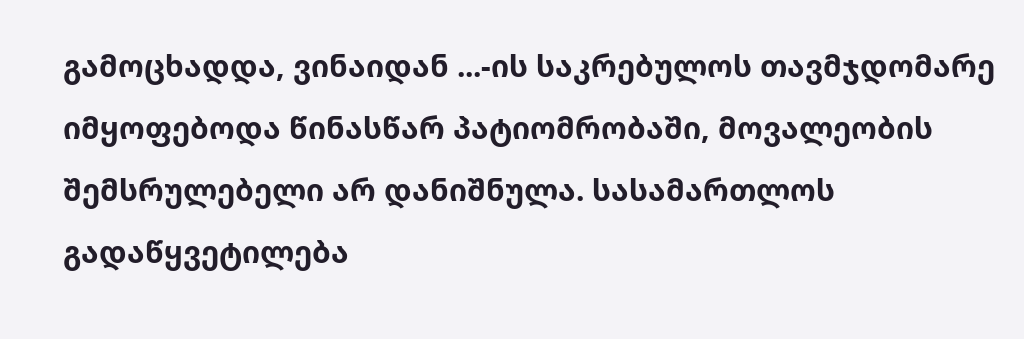გამოცხადდა, ვინაიდან ...-ის საკრებულოს თავმჯდომარე იმყოფებოდა წინასწარ პატიომრობაში, მოვალეობის შემსრულებელი არ დანიშნულა. სასამართლოს გადაწყვეტილება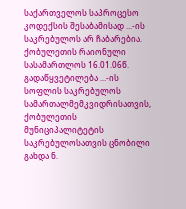საქართველოს საპროცესო კოდექსის შესაბამისად ...-ის საკრებულოს არ ჩაბარებია. ქობულეთის რაიონული სასამართლოს 16.01.06წ. გადაწყვეტილება ...-ის სოფლის საკრებულოს სამართალმემკვიდრისათვის, ქობულეთის მუნიციპალიტეტის საკრებულოსათვის ცნობილი გახდა ნ.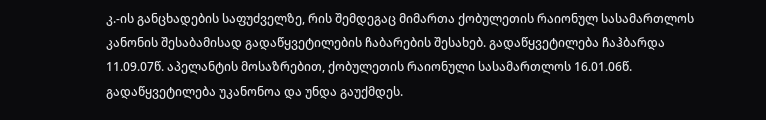კ.-ის განცხადების საფუძველზე, რის შემდეგაც მიმართა ქობულეთის რაიონულ სასამართლოს კანონის შესაბამისად გადაწყვეტილების ჩაბარების შესახებ. გადაწყვეტილება ჩაჰბარდა 11.09.07წ. აპელანტის მოსაზრებით, ქობულეთის რაიონული სასამართლოს 16.01.06წ. გადაწყვეტილება უკანონოა და უნდა გაუქმდეს.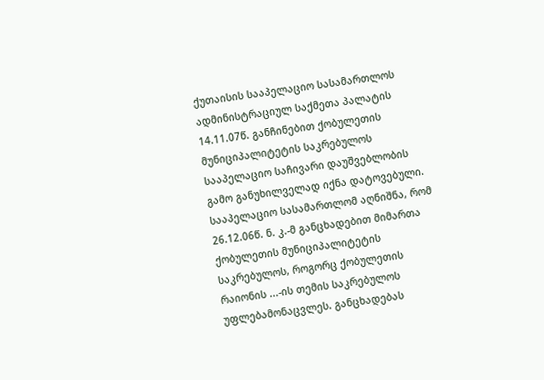ქუთაისის სააპელაციო სასამართლოს ადმინისტრაციულ საქმეთა პალატის 14.11.07წ. განჩინებით ქობულეთის მუნიციპალიტეტის საკრებულოს სააპელაციო საჩივარი დაუშვებლობის გამო განუხილველად იქნა დატოვებული.
სააპელაციო სასამართლომ აღნიშნა, რომ 26.12.06წ. ნ. კ.-მ განცხადებით მიმართა ქობულეთის მუნიციპალიტეტის საკრებულოს, როგორც ქობულეთის რაიონის ...-ის თემის საკრებულოს უფლებამონაცვლეს. განცხადებას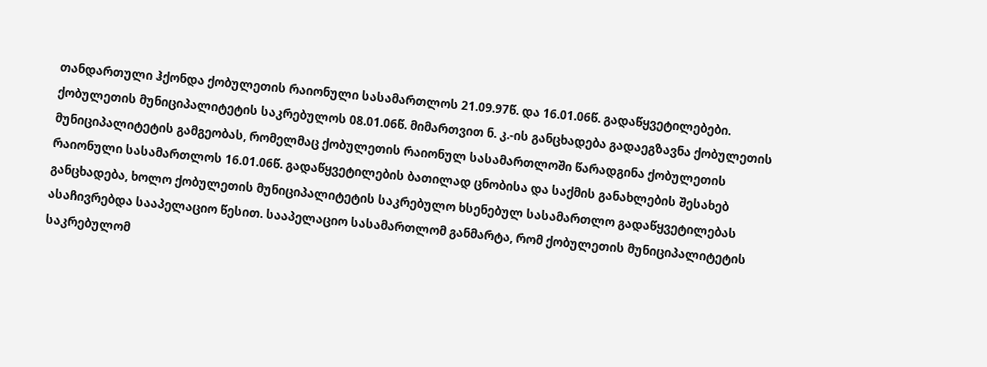თანდართული ჰქონდა ქობულეთის რაიონული სასამართლოს 21.09.97წ. და 16.01.06წ. გადაწყვეტილებები. ქობულეთის მუნიციპალიტეტის საკრებულოს 08.01.06წ. მიმართვით ნ. კ.-ის განცხადება გადაეგზავნა ქობულეთის მუნიციპალიტეტის გამგეობას, რომელმაც ქობულეთის რაიონულ სასამართლოში წარადგინა ქობულეთის რაიონული სასამართლოს 16.01.06წ. გადაწყვეტილების ბათილად ცნობისა და საქმის განახლების შესახებ განცხადება, ხოლო ქობულეთის მუნიციპალიტეტის საკრებულო ხსენებულ სასამართლო გადაწყვეტილებას ასაჩივრებდა სააპელაციო წესით. სააპელაციო სასამართლომ განმარტა, რომ ქობულეთის მუნიციპალიტეტის საკრებულომ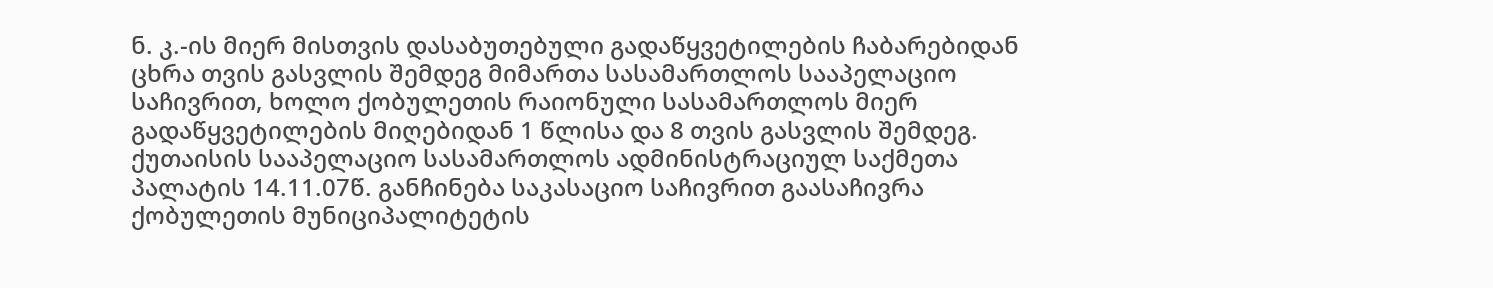ნ. კ.-ის მიერ მისთვის დასაბუთებული გადაწყვეტილების ჩაბარებიდან ცხრა თვის გასვლის შემდეგ მიმართა სასამართლოს სააპელაციო საჩივრით, ხოლო ქობულეთის რაიონული სასამართლოს მიერ გადაწყვეტილების მიღებიდან 1 წლისა და 8 თვის გასვლის შემდეგ.
ქუთაისის სააპელაციო სასამართლოს ადმინისტრაციულ საქმეთა პალატის 14.11.07წ. განჩინება საკასაციო საჩივრით გაასაჩივრა ქობულეთის მუნიციპალიტეტის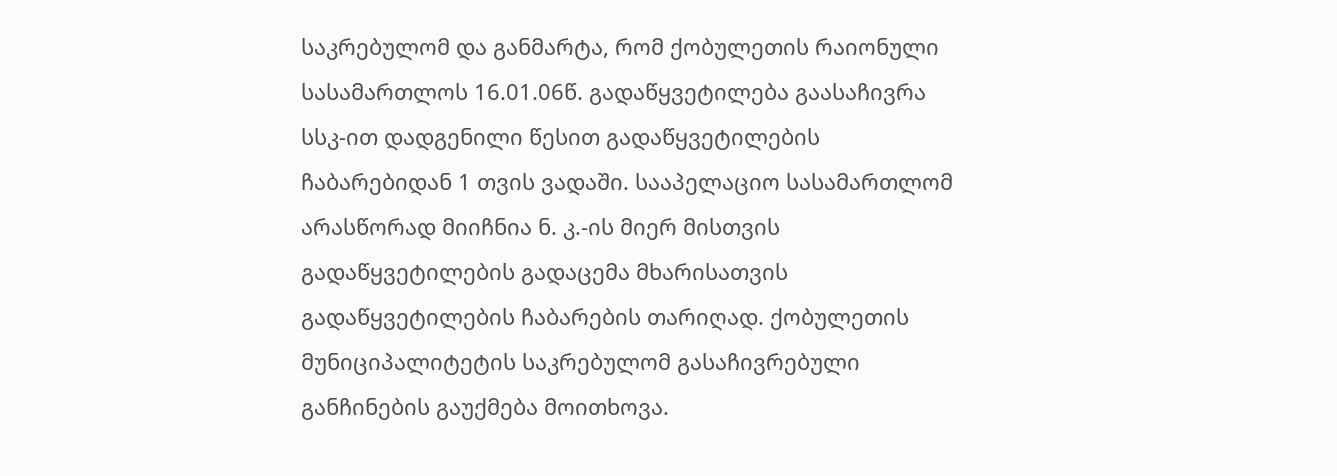საკრებულომ და განმარტა, რომ ქობულეთის რაიონული სასამართლოს 16.01.06წ. გადაწყვეტილება გაასაჩივრა სსკ-ით დადგენილი წესით გადაწყვეტილების ჩაბარებიდან 1 თვის ვადაში. სააპელაციო სასამართლომ არასწორად მიიჩნია ნ. კ.-ის მიერ მისთვის გადაწყვეტილების გადაცემა მხარისათვის გადაწყვეტილების ჩაბარების თარიღად. ქობულეთის მუნიციპალიტეტის საკრებულომ გასაჩივრებული განჩინების გაუქმება მოითხოვა.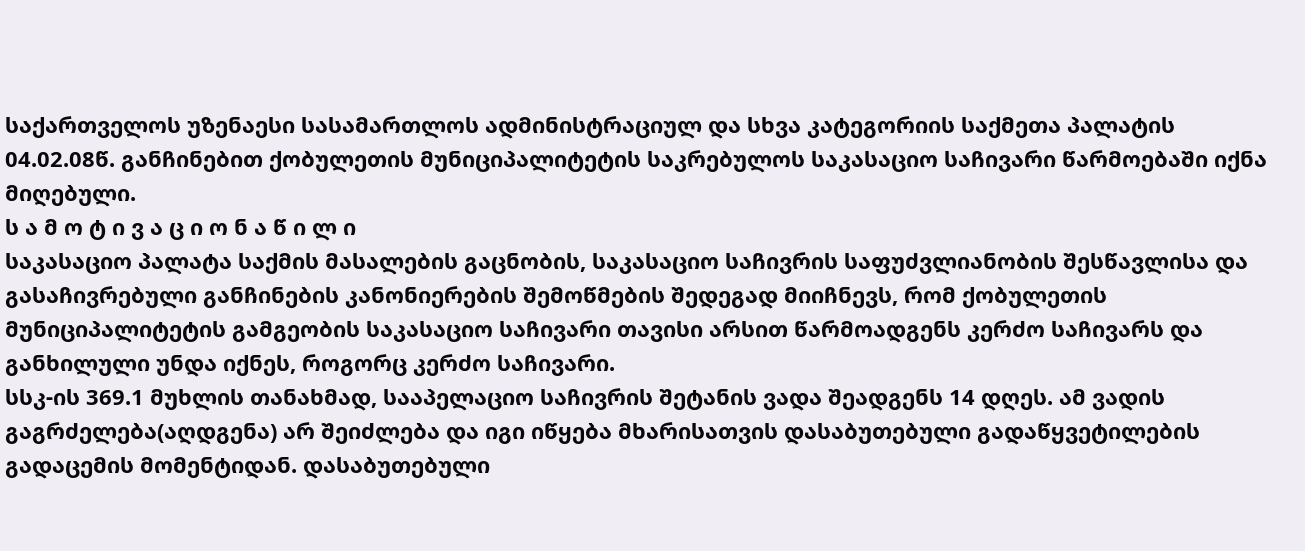საქართველოს უზენაესი სასამართლოს ადმინისტრაციულ და სხვა კატეგორიის საქმეთა პალატის 04.02.08წ. განჩინებით ქობულეთის მუნიციპალიტეტის საკრებულოს საკასაციო საჩივარი წარმოებაში იქნა მიღებული.
ს ა მ ო ტ ი ვ ა ც ი ო ნ ა წ ი ლ ი
საკასაციო პალატა საქმის მასალების გაცნობის, საკასაციო საჩივრის საფუძვლიანობის შესწავლისა და გასაჩივრებული განჩინების კანონიერების შემოწმების შედეგად მიიჩნევს, რომ ქობულეთის მუნიციპალიტეტის გამგეობის საკასაციო საჩივარი თავისი არსით წარმოადგენს კერძო საჩივარს და განხილული უნდა იქნეს, როგორც კერძო საჩივარი.
სსკ-ის 369.1 მუხლის თანახმად, სააპელაციო საჩივრის შეტანის ვადა შეადგენს 14 დღეს. ამ ვადის გაგრძელება(აღდგენა) არ შეიძლება და იგი იწყება მხარისათვის დასაბუთებული გადაწყვეტილების გადაცემის მომენტიდან. დასაბუთებული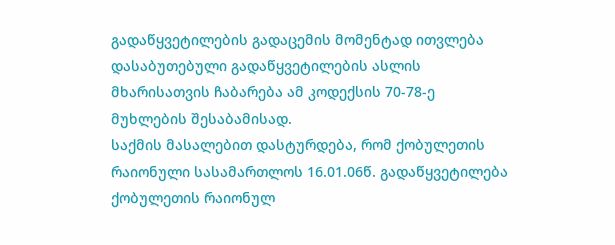გადაწყვეტილების გადაცემის მომენტად ითვლება დასაბუთებული გადაწყვეტილების ასლის მხარისათვის ჩაბარება ამ კოდექსის 70-78-ე მუხლების შესაბამისად.
საქმის მასალებით დასტურდება, რომ ქობულეთის რაიონული სასამართლოს 16.01.06წ. გადაწყვეტილება ქობულეთის რაიონულ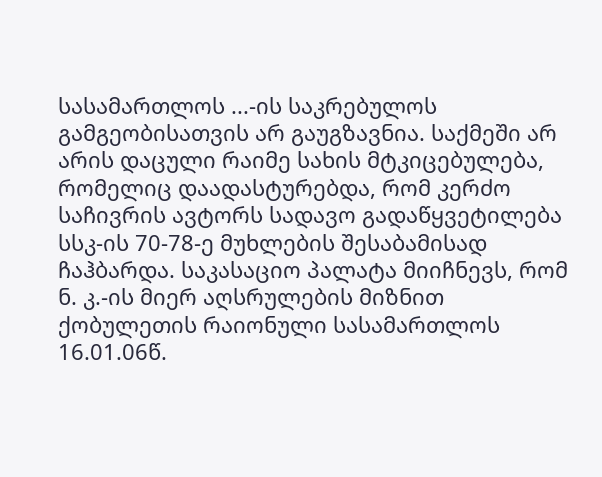სასამართლოს ...-ის საკრებულოს გამგეობისათვის არ გაუგზავნია. საქმეში არ არის დაცული რაიმე სახის მტკიცებულება, რომელიც დაადასტურებდა, რომ კერძო საჩივრის ავტორს სადავო გადაწყვეტილება სსკ-ის 70-78-ე მუხლების შესაბამისად ჩაჰბარდა. საკასაციო პალატა მიიჩნევს, რომ ნ. კ.-ის მიერ აღსრულების მიზნით ქობულეთის რაიონული სასამართლოს 16.01.06წ.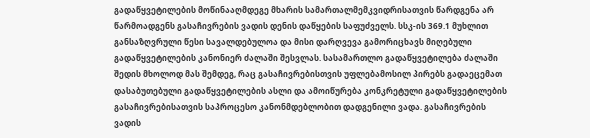გადაწყვეტილების მოწინააღმდეგე მხარის სამართალმემკვიდრისათვის წარდგენა არ წარმოადგენს გასაჩივრების ვადის დენის დაწყების საფუძველს. სსკ-ის 369.1 მუხლით განსაზღვრული წესი სავალდებულოა და მისი დარღვევა გამორიცხავს მიღებული გადაწყვეტილების კანონიერ ძალაში შესვლას. სასამართლო გადაწყვეტილება ძალაში შედის მხოლოდ მას შემდეგ, რაც გასაჩივრებისთვის უფლებამოსილ პირებს გადაეცემათ დასაბუთებული გადაწყვეტილების ასლი და ამოიწურება კონკრეტული გადაწყვეტილების გასაჩივრებისათვის საპროცესო კანონმდებლობით დადგენილი ვადა. გასაჩივრების ვადის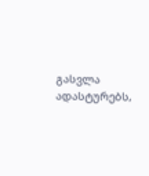გასვლა ადასტურებს,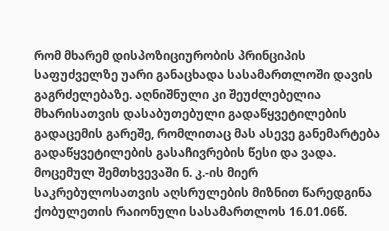რომ მხარემ დისპოზიციურობის პრინციპის საფუძველზე უარი განაცხადა სასამართლოში დავის გაგრძელებაზე. აღნიშნული კი შეუძლებელია მხარისათვის დასაბუთებული გადაწყვეტილების გადაცემის გარეშე, რომლითაც მას ასევე განემარტება გადაწყვეტილების გასაჩივრების წესი და ვადა. მოცემულ შემთხვევაში ნ. კ.-ის მიერ საკრებულოსათვის აღსრულების მიზნით წარედგინა ქობულეთის რაიონული სასამართლოს 16.01.06წ.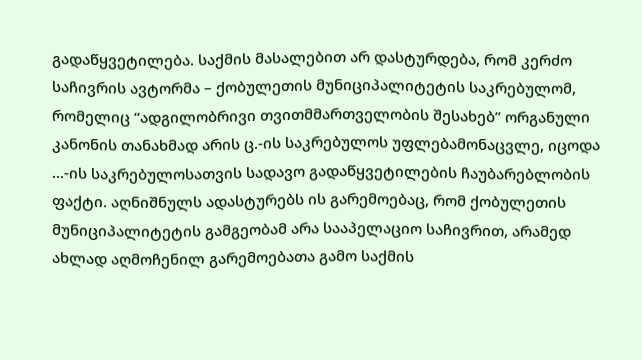გადაწყვეტილება. საქმის მასალებით არ დასტურდება, რომ კერძო საჩივრის ავტორმა – ქობულეთის მუნიციპალიტეტის საკრებულომ, რომელიც “ადგილობრივი თვითმმართველობის შესახებ” ორგანული კანონის თანახმად არის ც.-ის საკრებულოს უფლებამონაცვლე, იცოდა ...-ის საკრებულოსათვის სადავო გადაწყვეტილების ჩაუბარებლობის ფაქტი. აღნიშნულს ადასტურებს ის გარემოებაც, რომ ქობულეთის მუნიციპალიტეტის გამგეობამ არა სააპელაციო საჩივრით, არამედ ახლად აღმოჩენილ გარემოებათა გამო საქმის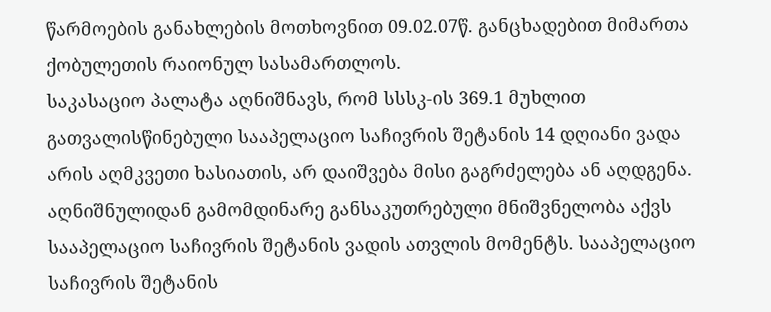წარმოების განახლების მოთხოვნით 09.02.07წ. განცხადებით მიმართა ქობულეთის რაიონულ სასამართლოს.
საკასაციო პალატა აღნიშნავს, რომ სსსკ-ის 369.1 მუხლით გათვალისწინებული სააპელაციო საჩივრის შეტანის 14 დღიანი ვადა არის აღმკვეთი ხასიათის, არ დაიშვება მისი გაგრძელება ან აღდგენა. აღნიშნულიდან გამომდინარე განსაკუთრებული მნიშვნელობა აქვს სააპელაციო საჩივრის შეტანის ვადის ათვლის მომენტს. სააპელაციო საჩივრის შეტანის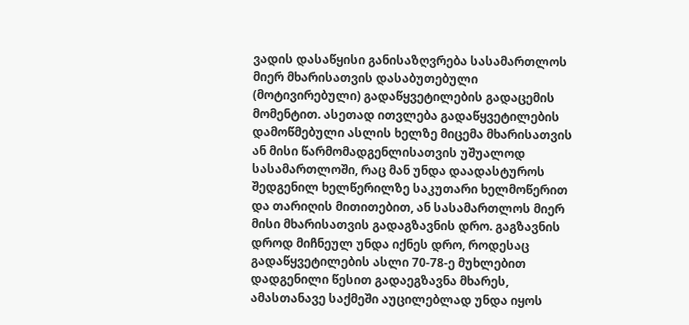ვადის დასაწყისი განისაზღვრება სასამართლოს მიერ მხარისათვის დასაბუთებული (მოტივირებული) გადაწყვეტილების გადაცემის მომენტით. ასეთად ითვლება გადაწყვეტილების დამოწმებული ასლის ხელზე მიცემა მხარისათვის ან მისი წარმომადგენლისათვის უშუალოდ სასამართლოში, რაც მან უნდა დაადასტუროს შედგენილ ხელწერილზე საკუთარი ხელმოწერით და თარიღის მითითებით, ან სასამართლოს მიერ მისი მხარისათვის გადაგზავნის დრო. გაგზავნის დროდ მიჩნეულ უნდა იქნეს დრო, როდესაც გადაწყვეტილების ასლი 70-78-ე მუხლებით დადგენილი წესით გადაეგზავნა მხარეს, ამასთანავე საქმეში აუცილებლად უნდა იყოს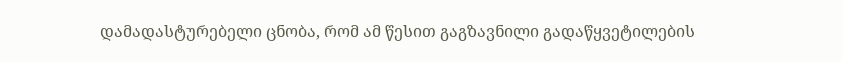დამადასტურებელი ცნობა, რომ ამ წესით გაგზავნილი გადაწყვეტილების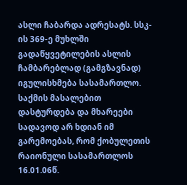ასლი ჩაბარდა ადრესატს. სსკ-ის 369-ე მუხლში გადაწყვეტილების ასლის ჩამბარებლად (გამგზავნად) იგულისხმება სასამართლო.
საქმის მასალებით დასტურდება და მხარეები სადავოდ არ ხდიან იმ გარემოებას, რომ ქობულეთის რაიონული სასამართლოს 16.01.06წ.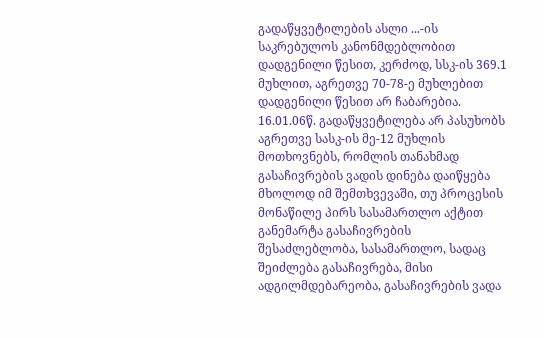გადაწყვეტილების ასლი ...-ის საკრებულოს კანონმდებლობით დადგენილი წესით, კერძოდ, სსკ-ის 369.1 მუხლით, აგრეთვე 70-78-ე მუხლებით დადგენილი წესით არ ჩაბარებია. 16.01.06წ. გადაწყვეტილება არ პასუხობს აგრეთვე სასკ-ის მე-12 მუხლის მოთხოვნებს, რომლის თანახმად გასაჩივრების ვადის დინება დაიწყება მხოლოდ იმ შემთხვევაში, თუ პროცესის მონაწილე პირს სასამართლო აქტით განემარტა გასაჩივრების შესაძლებლობა, სასამართლო, სადაც შეიძლება გასაჩივრება, მისი ადგილმდებარეობა, გასაჩივრების ვადა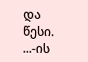და წესი. ...-ის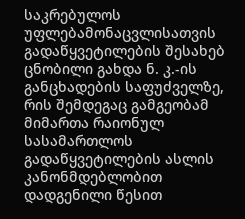საკრებულოს უფლებამონაცვლისათვის გადაწყვეტილების შესახებ ცნობილი გახდა ნ. კ.-ის განცხადების საფუძველზე, რის შემდეგაც გამგეობამ მიმართა რაიონულ სასამართლოს გადაწყვეტილების ასლის კანონმდებლობით დადგენილი წესით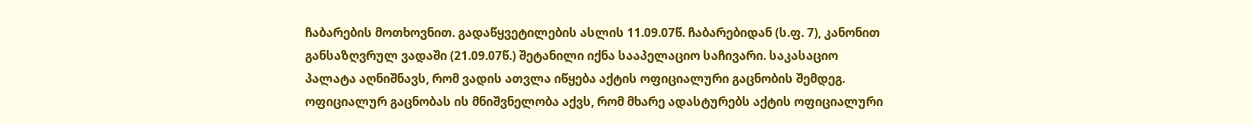ჩაბარების მოთხოვნით. გადაწყვეტილების ასლის 11.09.07წ. ჩაბარებიდან (ს.ფ. 7), კანონით განსაზღვრულ ვადაში (21.09.07წ.) შეტანილი იქნა სააპელაციო საჩივარი. საკასაციო პალატა აღნიშნავს, რომ ვადის ათვლა იწყება აქტის ოფიციალური გაცნობის შემდეგ. ოფიციალურ გაცნობას ის მნიშვნელობა აქვს, რომ მხარე ადასტურებს აქტის ოფიციალური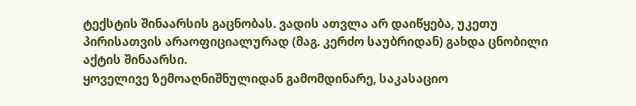ტექსტის შინაარსის გაცნობას. ვადის ათვლა არ დაიწყება, უკეთუ პირისათვის არაოფიციალურად (მაგ. კერძო საუბრიდან) გახდა ცნობილი აქტის შინაარსი.
ყოველივე ზემოაღნიშნულიდან გამომდინარე, საკასაციო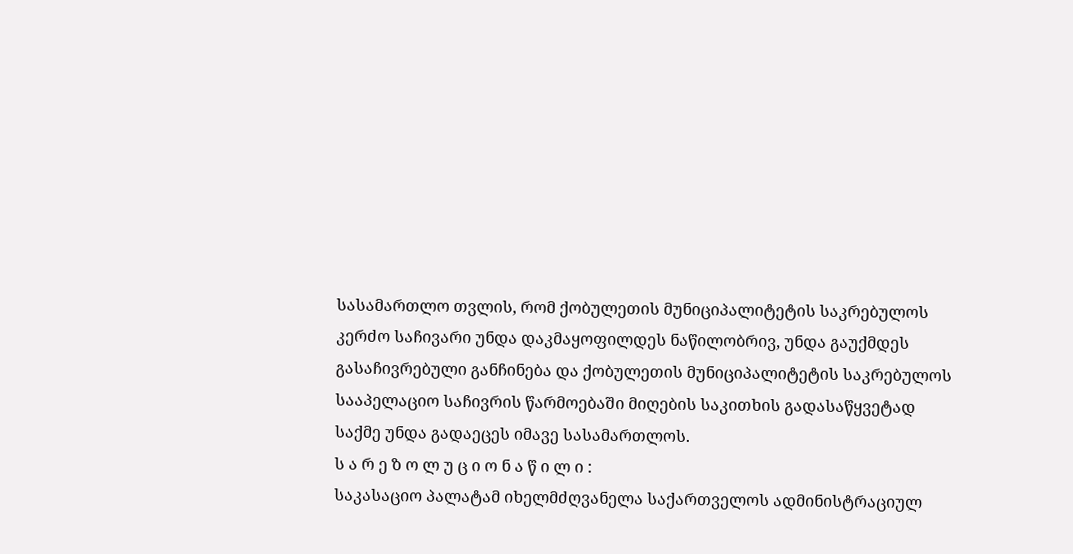სასამართლო თვლის, რომ ქობულეთის მუნიციპალიტეტის საკრებულოს კერძო საჩივარი უნდა დაკმაყოფილდეს ნაწილობრივ, უნდა გაუქმდეს გასაჩივრებული განჩინება და ქობულეთის მუნიციპალიტეტის საკრებულოს სააპელაციო საჩივრის წარმოებაში მიღების საკითხის გადასაწყვეტად საქმე უნდა გადაეცეს იმავე სასამართლოს.
ს ა რ ე ზ ო ლ უ ც ი ო ნ ა წ ი ლ ი :
საკასაციო პალატამ იხელმძღვანელა საქართველოს ადმინისტრაციულ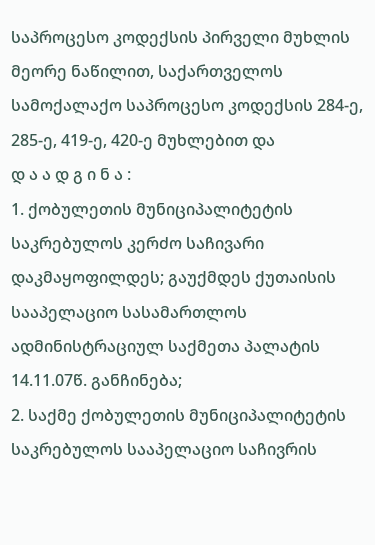საპროცესო კოდექსის პირველი მუხლის მეორე ნაწილით, საქართველოს სამოქალაქო საპროცესო კოდექსის 284-ე, 285-ე, 419-ე, 420-ე მუხლებით და
დ ა ა დ გ ი ნ ა :
1. ქობულეთის მუნიციპალიტეტის საკრებულოს კერძო საჩივარი დაკმაყოფილდეს; გაუქმდეს ქუთაისის სააპელაციო სასამართლოს ადმინისტრაციულ საქმეთა პალატის 14.11.07წ. განჩინება;
2. საქმე ქობულეთის მუნიციპალიტეტის საკრებულოს სააპელაციო საჩივრის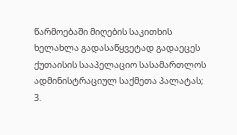წარმოებაში მიღების საკითხის ხელახლა გადასაწყვეტად გადაეცეს ქუთაისის სააპელაციო სასამართლოს ადმინისტრაციულ საქმეთა პალატას;
3.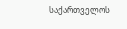საქართველოს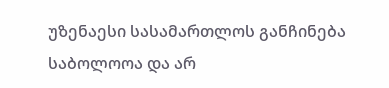უზენაესი სასამართლოს განჩინება საბოლოოა და არ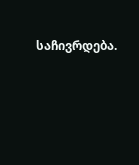საჩივრდება.